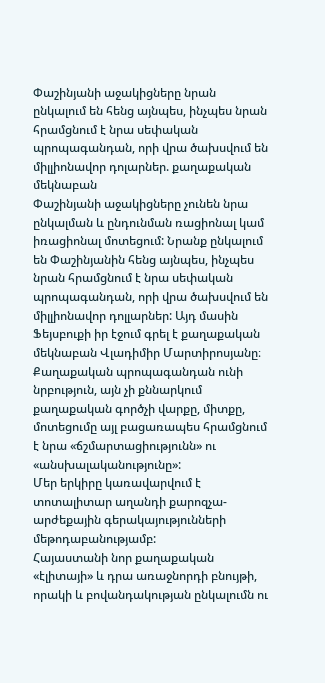Փաշինյանի աջակիցները նրան ընկալում են հենց այնպես, ինչպես նրան հրամցնում է նրա սեփական պրոպագանդան, որի վրա ծախսվում են միլլիոնավոր դոլարներ. քաղաքական մեկնաբան
Փաշինյանի աջակիցները չունեն նրա ընկալման և ընդունման ռացիոնալ կամ իռացիոնալ մոտեցում: Նրանք ընկալում են Փաշինյանին հենց այնպես, ինչպես նրան հրամցնում է նրա սեփական պրոպագանդան, որի վրա ծախսվում են միլլիոնավոր դոլլարներ: Այդ մասին Ֆեյսբուքի իր էջում գրել է քաղաքական մեկնաբան Վլադիմիր Մարտիրոսյանը։
Քաղաքական պրոպագանդան ունի նրբություն, այն չի քննարկում քաղաքական գործչի վարքը, միտքը, մոտեցումը այլ բացառապես հրամցնում է նրա «ճշմարտացիությունն» ու «անսխալականությունը»:
Մեր երկիրը կառավարվում է տոտալիտար աղանդի քարոզչա-արժեքային գերակայությունների մեթոդաբանությամբ:
Հայաստանի նոր քաղաքական «էլիտայի» և դրա առաջնորդի բնույթի, որակի և բովանդակության ընկալումն ու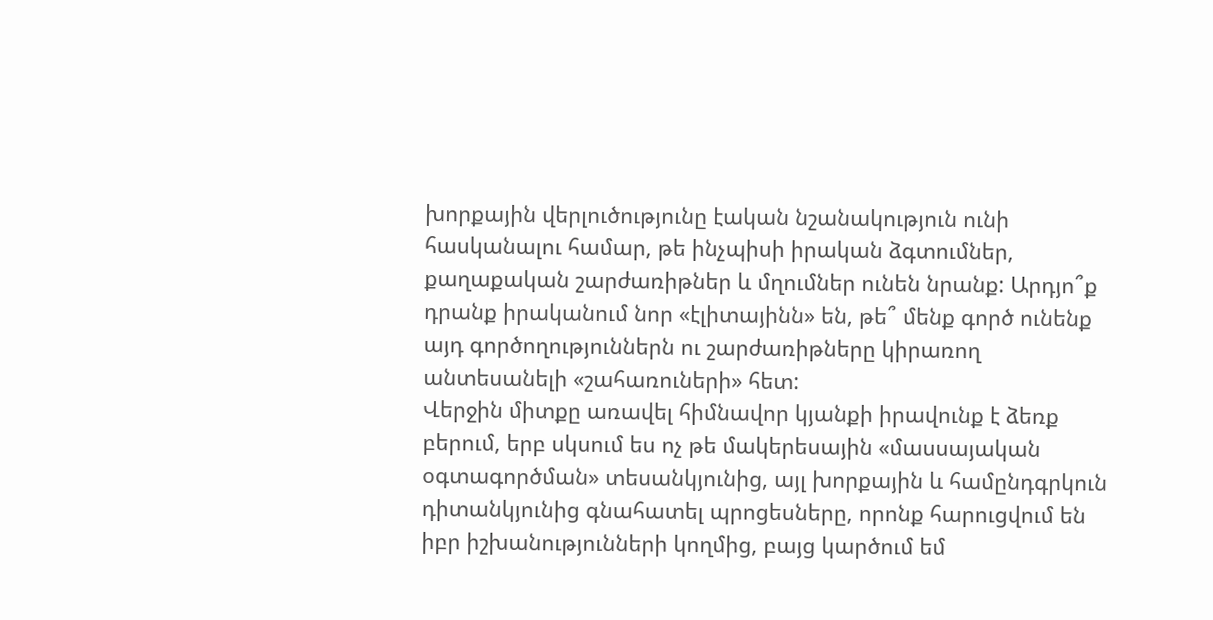խորքային վերլուծությունը էական նշանակություն ունի հասկանալու համար, թե ինչպիսի իրական ձգտումներ, քաղաքական շարժառիթներ և մղումներ ունեն նրանք: Արդյո՞ք դրանք իրականում նոր «էլիտայինն» են, թե՞ մենք գործ ունենք այդ գործողություններն ու շարժառիթները կիրառող անտեսանելի «շահառուների» հետ:
Վերջին միտքը առավել հիմնավոր կյանքի իրավունք է ձեռք բերում, երբ սկսում ես ոչ թե մակերեսային «մասսայական օգտագործման» տեսանկյունից, այլ խորքային և համընդգրկուն դիտանկյունից գնահատել պրոցեսները, որոնք հարուցվում են իբր իշխանությունների կողմից, բայց կարծում եմ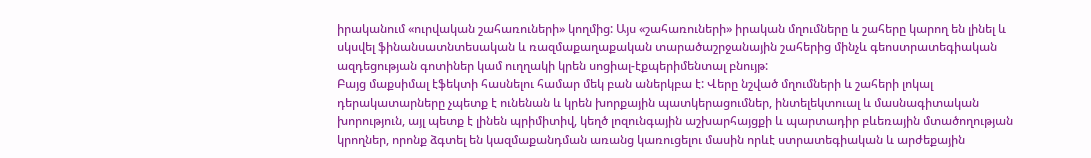իրականում «ուրվական շահառուների» կողմից: Այս «շահառուների» իրական մղումները և շահերը կարող են լինել և սկսվել ֆինանսատնտեսական և ռազմաքաղաքական տարածաշրջանային շահերից մինչև գեոստրատեգիական ազդեցության գոտիներ կամ ուղղակի կրեն սոցիալ-էքպերիմենտալ բնույթ:
Բայց մաքսիմալ էֆեկտի հասնելու համար մեկ բան աներկբա է: Վերը նշված մղումների և շահերի լոկալ դերակատարները չպետք է ունենան և կրեն խորքային պատկերացումներ, ինտելեկտուալ և մասնագիտական խորություն, այլ պետք է լինեն պրիմիտիվ, կեղծ լոզունգային աշխարհայցքի և պարտադիր բևեռային մտածողության կրողներ, որոնք ձգտել են կազմաքանդման առանց կառուցելու մասին որևէ ստրատեգիական և արժեքային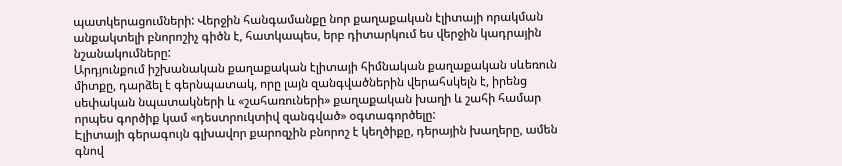պատկերացումների: Վերջին հանգամանքը նոր քաղաքական էլիտայի որակման անքակտելի բնորոշիչ գիծն է, հատկապես, երբ դիտարկում ես վերջին կադրային նշանակումները:
Արդյունքում իշխանական քաղաքական էլիտայի հիմնական քաղաքական սևեռուն միտքը, դարձել է գերնպատակ, որը լայն զանգվածներին վերահսկելն է, իրենց սեփական նպատակների և «շահառուների» քաղաքական խաղի և շահի համար որպես գործիք կամ «դեստրուկտիվ զանգված» օգտագործելը:
Էլիտայի գերագույն գլխավոր քարոզչին բնորոշ է կեղծիքը, դերային խաղերը, ամեն գնով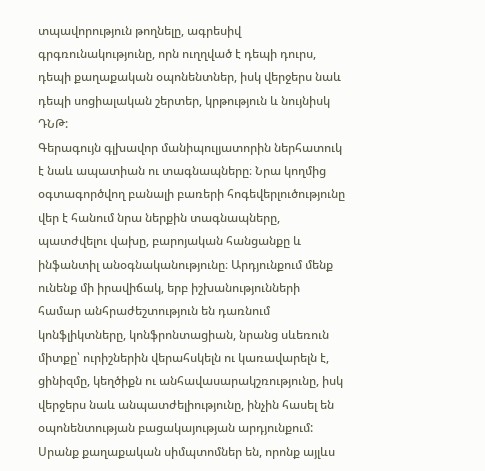տպավորություն թողնելը, ագրեսիվ գրգռունակությունը, որն ուղղված է դեպի դուրս, դեպի քաղաքական օպոնենտներ, իսկ վերջերս նաև դեպի սոցիալական շերտեր, կրթություն և նույնիսկ ԴՆԹ:
Գերագույն գլխավոր մանիպուլյատորին ներհատուկ է նաև ապատիան ու տագնապները։ Նրա կողմից օգտագործվող բանալի բառերի հոգեվերլուծությունը վեր է հանում նրա ներքին տագնապները, պատժվելու վախը, բարոյական հանցանքը և ինֆանտիլ անօգնականությունը։ Արդյունքում մենք ունենք մի իրավիճակ, երբ իշխանությունների համար անհրաժեշտություն են դառնում կոնֆլիկտները, կոնֆրոնտացիան, նրանց սևեռուն միտքը՝ ուրիշներին վերահսկելն ու կառավարելն է, ցինիզմը, կեղծիքն ու անհավասարակշռությունը, իսկ վերջերս նաև անպատժելիությունը, ինչին հասել են օպոնենտության բացակայության արդյունքում:
Սրանք քաղաքական սիմպտոմներ են, որոնք այլևս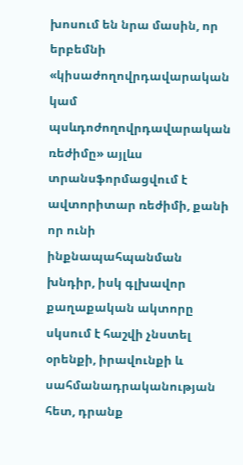խոսում են նրա մասին, որ երբեմնի «կիսաժողովրդավարական կամ պսևդոժողովրդավարական ռեժիմը» այլևս տրանսֆորմացվում է ավտորիտար ռեժիմի, քանի որ ունի ինքնապահպանման խնդիր, իսկ գլխավոր քաղաքական ակտորը սկսում է հաշվի չնստել օրենքի, իրավունքի և սահմանադրականության հետ, դրանք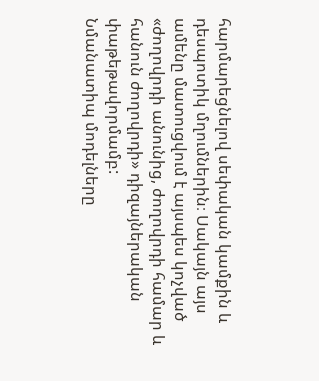հարմարեցնելով սեփական կամքին և դեսպոտիկ մղումներին։ Սակայն այս ամենը մատուցվում է այսպես կոչված «ժողովրդի անունից, ժողովրդի համար և հանուն ժողովրդի» դիզայներական փաթեթավորմամբ:
Նմանատիպ մոդելները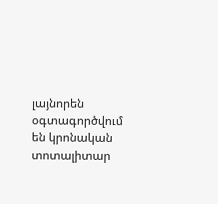լայնորեն օգտագործվում են կրոնական տոտալիտար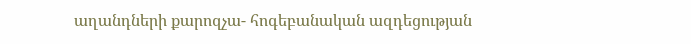աղանդների քարոզչա- հոգեբանական ազդեցության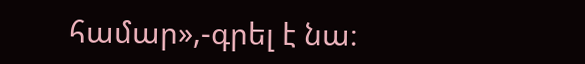համար»,-գրել է նա։